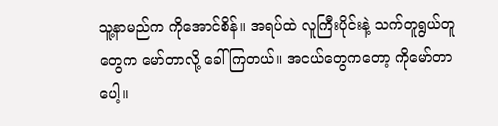သူ့နာမည်က ကိုအောင်စိန်။ အရပ်ထဲ လူကြီးပိုင်းနဲ့ သက်တူရွယ်တူတွေက မော်တာလို့ ခေါ်ကြတယ်။ အငယ်တွေကတော့ ကိုမော်တာပေါ့။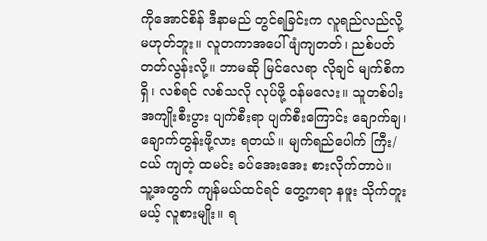ကိုအောင်စိန် ဒီနာမည် တွင်ရခြင်းက လူရည်လည်လို့ မဟုတ်ဘူး။ လူတကာအပေါ် ဖျံကျတတ်၊ ညစ်ပတ်တတ်လွန်းလို့။ ဘာမဆို မြင်လေရာ လိုချင် မျက်စိက ရှိ၊ လစ်ရင် လစ်သလို လုပ်ဖို့ ဝန်မလေး။ သူတစ်ပါး အကျိုးစီးပွား ပျက်စီးရာ ပျက်စီးကြောင်း ချောက်ချ၊ ချောက်တွန်းဖို့လား ရတယ်။ မျက်ရည်ပေါက် ကြီး/ငယ် ကျတဲ့ ထမင်း ခပ်အေးအေး စားလိုက်တာပဲ။ သူ့အတွက် ကျန်မယ်ထင်ရင် တွေ့ကရာ နဖူး သိုက်တူးမယ့် လူစားမျိုး။ ရ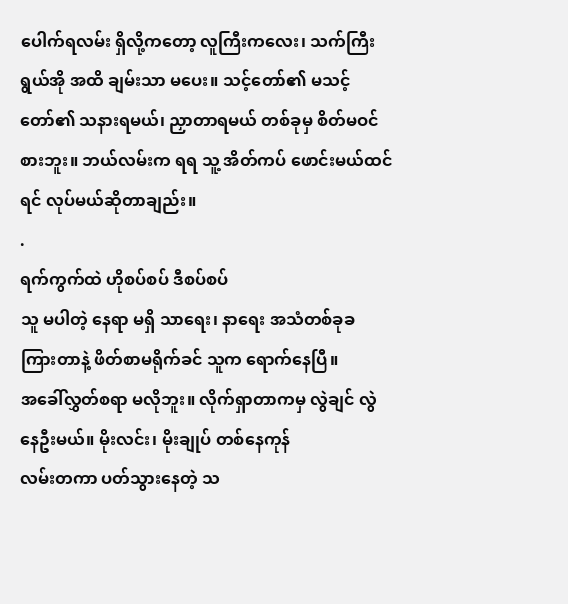ပေါက်ရလမ်း ရှိလို့ကတော့ လူကြီးကလေး၊ သက်ကြီးရွယ်အို အထိ ချမ်းသာ မပေး။ သင့်တော်၏ မသင့်တော်၏ သနားရမယ်၊ ညှာတာရမယ် တစ်ခုမှ စိတ်မဝင်စားဘူး။ ဘယ်လမ်းက ရရ သူ့ အိတ်ကပ် ဖောင်းမယ်ထင်ရင် လုပ်မယ်ဆိုတာချည်း။
.
ရက်ကွက်ထဲ ဟိုစပ်စပ် ဒီစပ်စပ်
သူ မပါတဲ့ နေရာ မရှိ သာရေး၊ နာရေး အသံတစ်ခုခ ကြားတာနဲ့ ဖိတ်စာမရိုက်ခင် သူက ရောက်နေပြီ။
အခေါ်လွှတ်စရာ မလိုဘူး။ လိုက်ရှာတာကမှ လွဲချင် လွဲနေဦးမယ်။ မိုးလင်း၊ မိုးချုပ် တစ်နေကုန်
လမ်းတကာ ပတ်သွားနေတဲ့ သ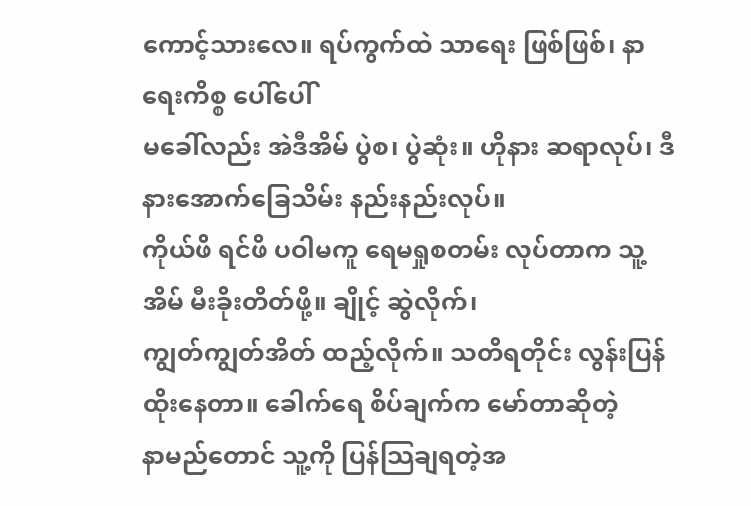ကောင့်သားလေ။ ရပ်ကွက်ထဲ သာရေး ဖြစ်ဖြစ်၊ နာရေးကိစ္စ ပေါ်ပေါ်
မခေါ်လည်း အဲဒီအိမ် ပွဲစ၊ ပွဲဆုံး။ ဟိုနား ဆရာလုပ်၊ ဒီနားအောက်ခြေသိမ်း နည်းနည်းလုပ်။
ကိုယ်ဖိ ရင်ဖိ ပဝါမကူ ရေမရှုစတမ်း လုပ်တာက သူ့အိမ် မီးခိုးတိတ်ဖို့။ ချိုင့် ဆွဲလိုက်၊
ကျွတ်ကျွတ်အိတ် ထည့်လိုက်။ သတိရတိုင်း လွန်းပြန် ထိုးနေတာ။ ခေါက်ရေ စိပ်ချက်က မော်တာဆိုတဲ့
နာမည်တောင် သူ့ကို ပြန်သြချရတဲ့အ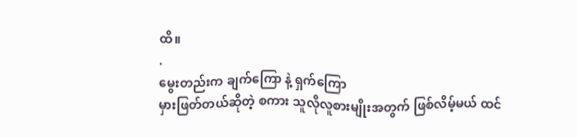ထိ။
.
မွေးတည်းက ချက်ကြော နဲ့ ရှက်ကြော
မှားဖြတ်တယ်ဆိုတဲ့ စကား သူလိုလူစားမျိုးအတွက် ဖြစ်လိမ့်မယ် ထင်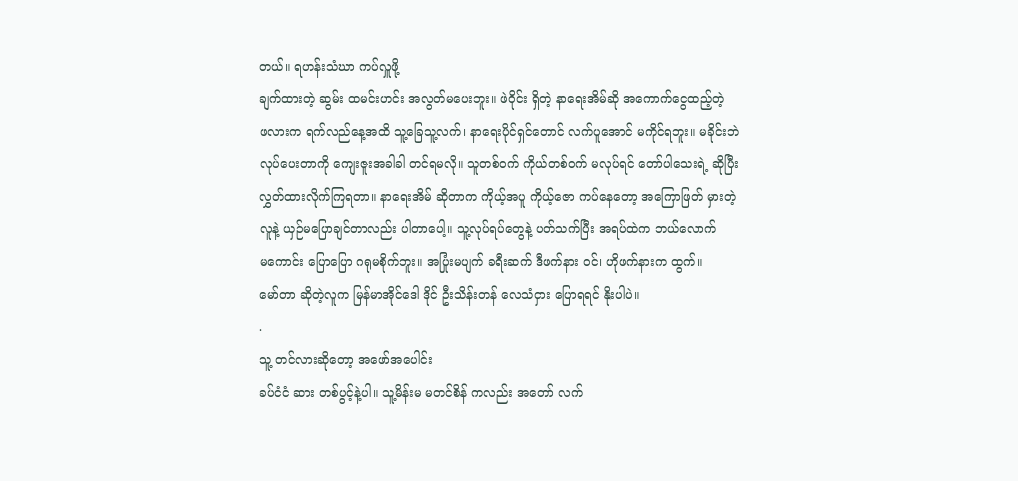တယ်။ ရဟန်းသံဃာ ကပ်လှူဖို့
ချက်ထားတဲ့ ဆွမ်း ထမင်းဟင်း အလွတ်မပေးဘူး။ ဖဲဝိုင်း ရှိတဲ့ နာရေးအိမ်ဆို အကောက်ငွေထည့်တဲ့
ဖလားက ရက်လည်နေ့အထိ သူ့ခြေသူ့လက်၊ နာရေးပိုင်ရှင်တောင် လက်ပူအောင် မကိုင်ရဘူး။ မခိုင်းဘဲ
လုပ်ပေးတာကို ကျေးဇူးအခါခါ တင်ရမလို။ သူတစ်ဝက် ကိုယ်တစ်ဝက် မလုပ်ရင် တော်ပါသေးရဲ့ ဆိုပြီး
လွှတ်ထားလိုက်ကြရတာ။ နာရေးအိမ် ဆိုတာက ကိုယ့်အပူ ကိုယ့်ဇော ကပ်နေတော့ အကြောဖြတ် မှားတဲ့
လူနဲ့ ယှဉ်မပြောချင်တာလည်း ပါတာပေါ့။ သူ့လုပ်ရပ်တွေနဲ့ ပတ်သက်ပြီး အရပ်ထဲက ဘယ်လောက်
မကောင်း ပြောပြော ဂရုမစိုက်ဘူး။ အပြုံးမပျက် ခရီးဆက် ဒီဖက်နား ဝင်၊ ဟိုဖက်နားက ထွက်။
မော်တာ ဆိုတဲ့လူက မြန်မာအိုင်ဒေါ ဒိုင် ဦးသိန်းတန် လေသံငှား ပြောရရင် နိုးပါပဲ။
.
သူ့ တင်လားဆိုတော့ အဖော်အပေါင်း
ခပ်ငံငံ ဆား တစ်ပွင့်နဲ့ပါ။ သူ့မိန်းမ မတင်စိန် ကလည်း အတော် လက်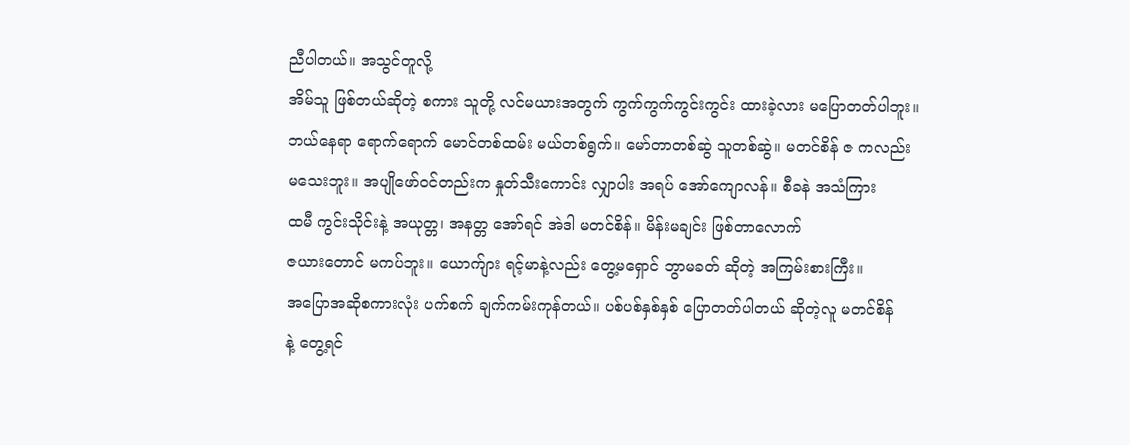ညီပါတယ်။ အသွင်တူလို့
အိမ်သူ ဖြစ်တယ်ဆိုတဲ့ စကား သူတို့ လင်မယားအတွက် ကွက်ကွက်ကွင်းကွင်း ထားခဲ့လား မပြောတတ်ပါဘူး။
ဘယ်နေရာ ရောက်ရောက် မောင်တစ်ထမ်း မယ်တစ်ရွက်။ မော်တာတစ်ဆွဲ သူတစ်ဆွဲ။ မတင်စိန် ဇ ကလည်း
မသေးဘူး။ အပျိုဖော်ဝင်တည်းက နှုတ်သီးကောင်း လျှာပါး အရပ် အော်ကျောလန်။ စီခနဲ အသံကြား
ထမီ ကွင်းသိုင်းနဲ့ အယုတ္တ၊ အနတ္တ အော်ရင် အဲဒါ မတင်စိန်။ မိန်းမချင်း ဖြစ်တာလောက်
ဇယားတောင် မကပ်ဘူး။ ယောက်ျား ရင့်မာနဲ့လည်း တွေ့မရှောင် ဘွာမခတ် ဆိုတဲ့ အကြမ်းစားကြီး။
အပြောအဆိုစကားလုံး ပက်စက် ချက်ကမ်းကုန်တယ်။ ပစ်ပစ်နှစ်နှစ် ပြောတတ်ပါတယ် ဆိုတဲ့လူ မတင်စိန်
နဲ့ တွေ့ရင်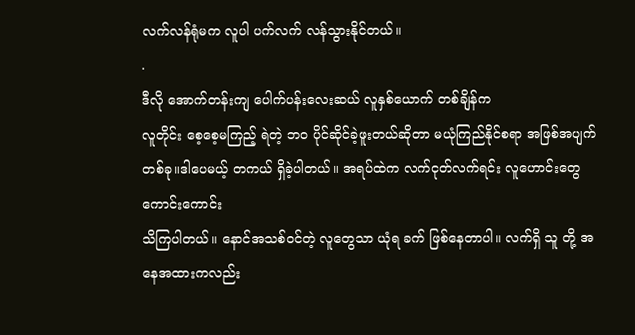လက်လန်ရုံမက လူပါ ပက်လက် လန်သွားနိုင်တယ်။
.
ဒီလို အောက်တန်းကျ ပေါက်ပန်းလေးဆယ် လူနှစ်ယောက် တစ်ချိန်က
လူတိုင်း စေ့စေ့မကြည့် ရဲတဲ့ ဘဝ ပိုင်ဆိုင်ခဲ့ဖူးတယ်ဆိုတာ မယုံကြည်နိုင်စရာ အဖြစ်အပျက်
တစ်ခု။ဒါပေမယ့် တကယ် ရှိခဲ့ပါတယ်။ အရပ်ထဲက လက်ငုတ်လက်ရင်း လူဟောင်းတွေ ကောင်းကောင်း
သိကြပါတယ်။ နောင်အသစ်ဝင်တဲ့ လူတွေသာ ယုံရ ခက် ဖြစ်နေတာပါ။ လက်ရှိ သူ တို့ အနေအထားကလည်း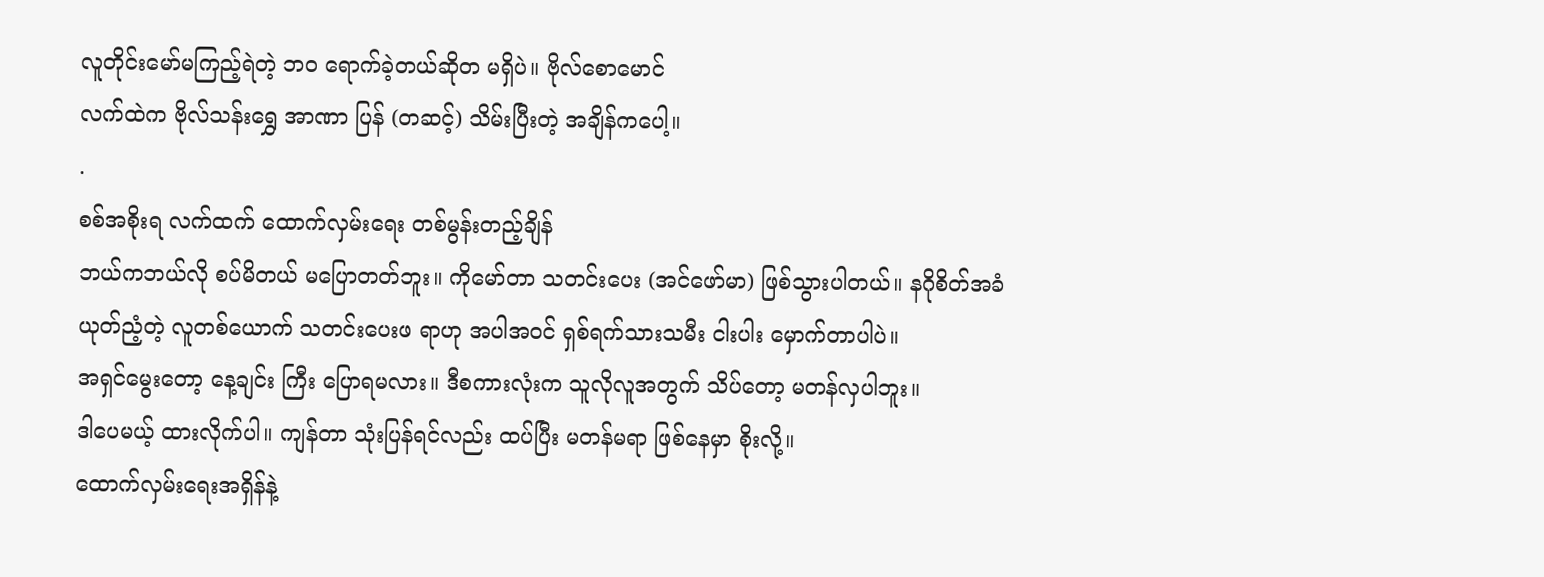လူတိုင်းမော်မကြည့်ရဲတဲ့ ဘဝ ရောက်ခဲ့တယ်ဆိုတ မရှိပဲ။ ဗိုလ်စောမောင်
လက်ထဲက ဗိုလ်သန်းရွှေ အာဏာ ပြန် (တဆင့်) သိမ်းပြီးတဲ့ အချိန်ကပေါ့။
.
စစ်အစိုးရ လက်ထက် ထောက်လှမ်းရေး တစ်မွန်းတည့်ချိန်
ဘယ်ကဘယ်လို စပ်မိတယ် မပြောတတ်ဘူး။ ကိုမော်တာ သတင်းပေး (အင်ဖော်မာ) ဖြစ်သွားပါတယ်။ နဂိုစိတ်အခံ
ယုတ်ညံ့တဲ့ လူတစ်ယောက် သတင်းပေးဖ ရာဟု အပါအဝင် ရှစ်ရက်သားသမီး ငါးပါး မှောက်တာပါပဲ။
အရှင်မွေးတော့ နေ့ချင်း ကြီး ပြောရမလား။ ဒီစကားလုံးက သူလိုလူအတွက် သိပ်တော့ မတန်လှပါဘူး။
ဒါပေမယ့် ထားလိုက်ပါ။ ကျန်တာ သုံးပြန်ရင်လည်း ထပ်ပြီး မတန်မရာ ဖြစ်နေမှာ စိုးလို့။
ထောက်လှမ်းရေးအရှိန်နဲ့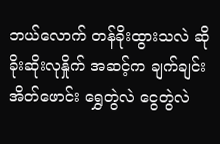ဘယ်လောက် တန်ခိုးထွားသလဲ ဆို ခိုးဆိုးလုနှိုက် အဆင့်က ချက်ချင်း
အိတ်ဖောင်း ရွှေတွဲလဲ ငွေတွဲလဲ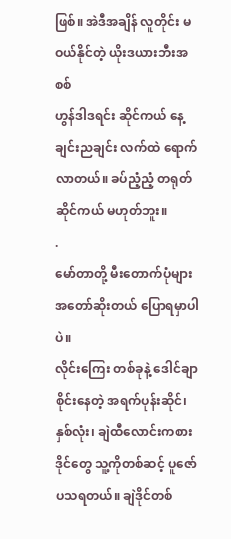ဖြစ်။ အဲဒီအချိန် လူတိုင်း မဝယ်နိုင်တဲ့ ယိုးဒယားဘီးအစစ်
ဟွန်ဒါဒရင်း ဆိုင်ကယ် နေ့ချင်းညချင်း လက်ထဲ ရောက်လာတယ်။ ခပ်ညံ့ညံ့ တရုတ်ဆိုင်ကယ် မဟုတ်ဘူး။
.
မော်တာတို့ မီးတောက်ပုံများ အတော်ဆိုးတယ် ပြောရမှာပါပဲ။
လိုင်းကြေး တစ်ခုနဲ့ ဒေါင်ချာ စိုင်းနေတဲ့ အရက်ပုန်းဆိုင်၊ နှစ်လုံး၊ ချဲထီလောင်းကစား
ဒိုင်တွေ သူ့ကိုတစ်ဆင့် ပူဇော်ပသရတယ်။ ချဲဒိုင်တစ်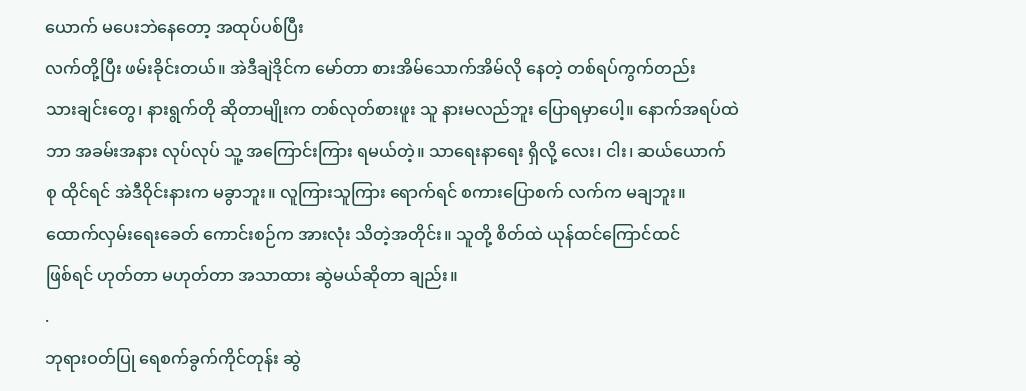ယောက် မပေးဘဲနေတော့ အထုပ်ပစ်ပြီး
လက်တို့ပြီး ဖမ်းခိုင်းတယ်။ အဲဒီချဲဒိုင်က မော်တာ စားအိမ်သောက်အိမ်လို နေတဲ့ တစ်ရပ်ကွက်တည်း
သားချင်းတွေ၊ နားရွက်တို ဆိုတာမျိုးက တစ်လုတ်စားဖူး သူ နားမလည်ဘူး ပြောရမှာပေါ့။ နောက်အရပ်ထဲ
ဘာ အခမ်းအနား လုပ်လုပ် သူ့ အကြောင်းကြား ရမယ်တဲ့။ သာရေးနာရေး ရှိလို့ လေး၊ ငါး၊ ဆယ်ယောက်
စု ထိုင်ရင် အဲဒီဝိုင်းနားက မခွာဘူး။ လူကြားသူကြား ရောက်ရင် စကားပြောစက် လက်က မချဘူး။
ထောက်လှမ်းရေးခေတ် ကောင်းစဉ်က အားလုံး သိတဲ့အတိုင်း။ သူတို့ စိတ်ထဲ ယုန်ထင်ကြောင်ထင်
ဖြစ်ရင် ဟုတ်တာ မဟုတ်တာ အသာထား ဆွဲမယ်ဆိုတာ ချည်း။
.
ဘုရားဝတ်ပြု ရေစက်ခွက်ကိုင်တုန်း ဆွဲ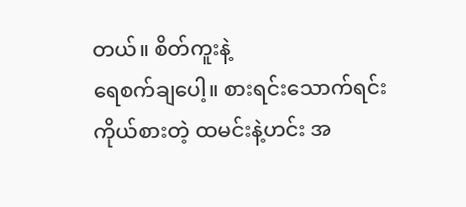တယ်။ စိတ်ကူးနဲ့
ရေစက်ချပေါ့။ စားရင်းသောက်ရင်း ကိုယ်စားတဲ့ ထမင်းနဲ့ဟင်း အ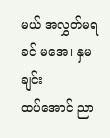မယ် အလွှတ်မရခင် မအေ၊ နှမချင်း
ထပ်အောင် ညာ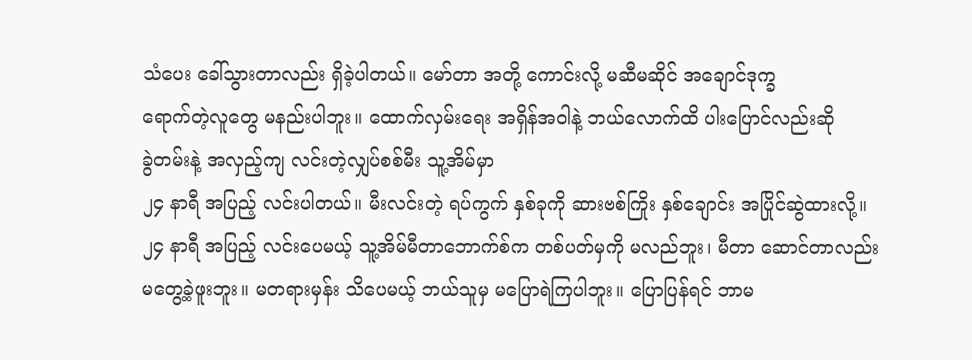သံပေး ခေါ်သွားတာလည်း ရှိခဲ့ပါတယ်။ မော်တာ အတို့ ကောင်းလို့ မဆီမဆိုင် အချောင်ဒုက္ခ
ရောက်တဲ့လူတွေ မနည်းပါဘူး။ ထောက်လှမ်းရေး အရှိန်အဝါနဲ့ ဘယ်လောက်ထိ ပါးပြောင်လည်းဆို
ခွဲတမ်းနဲ့ အလှည့်ကျ လင်းတဲ့လျှပ်စစ်မီး သူ့အိမ်မှာ
၂၄ နာရီ အပြည့် လင်းပါတယ်။ မီးလင်းတဲ့ ရပ်ကွက် နှစ်ခုကို ဆားဗစ်ကြိုး နှစ်ချောင်း အပြိုင်ဆွဲထားလို့။
၂၄ နာရီ အပြည့် လင်းပေမယ့် သူ့အိမ်မီတာဘောက်စ်က တစ်ပတ်မှကို မလည်ဘူး၊ မီတာ ဆောင်တာလည်း
မတွေ့ခဲ့ဖူးဘူး။ မတရားမှန်း သိပေမယ့် ဘယ်သူမှ မပြောရဲကြပါဘူး။ ပြောပြန်ရင် ဘာမ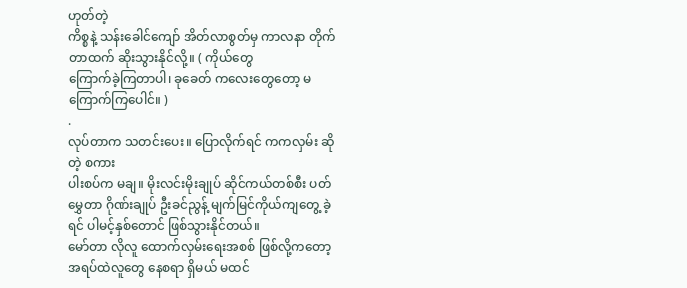ဟုတ်တဲ့
ကိစ္စနဲ့ သန်းခေါင်ကျော် အိတ်လာစွတ်မှ ကာလနာ တိုက်တာထက် ဆိုးသွားနိုင်လို့။ ( ကိုယ်တွေ
ကြောက်ခဲ့ကြတာပါ၊ ခုခေတ် ကလေးတွေတော့ မကြောက်ကြပေါင်။ )
.
လုပ်တာက သတင်းပေး။ ပြောလိုက်ရင် ကကလှမ်း ဆိုတဲ့ စကား
ပါးစပ်က မချ။ မိုးလင်းမိုးချုပ် ဆိုင်ကယ်တစ်စီး ပတ်မွှေတာ ဂိုဏ်းချုပ် ဦးခင်ညွန့် မျက်မြင်ကိုယ်ကျတွေ့ ခဲ့ရင် ပါမင့်နှစ်တောင် ဖြစ်သွားနိုင်တယ်။
မော်တာ လိုလူ ထောက်လှမ်းရေးအစစ် ဖြစ်လို့ကတော့ အရပ်ထဲလူတွေ နေစရာ ရှိမယ် မထင်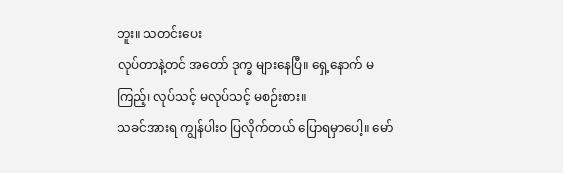ဘူး။ သတင်းပေး
လုပ်တာနဲ့တင် အတော် ဒုက္ခ များနေပြီ။ ရှေ့နောက် မကြည့်၊ လုပ်သင့် မလုပ်သင့် မစဉ်းစား။
သခင်အားရ ကျွန်ပါးဝ ပြလိုက်တယ် ပြောရမှာပေါ့။ မော်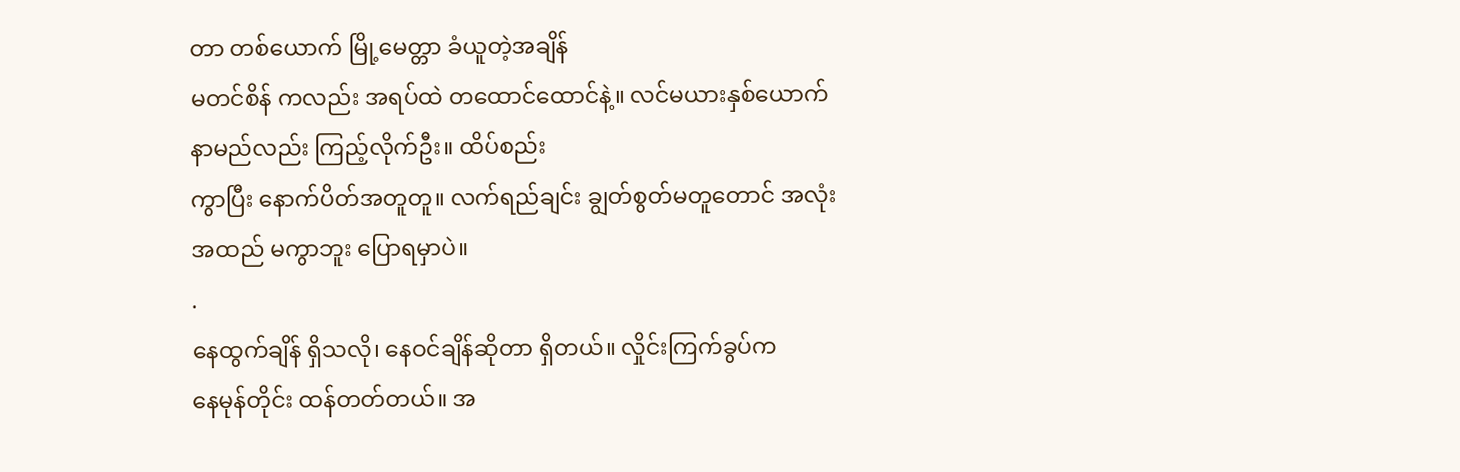တာ တစ်ယောက် မြို့မေတ္တာ ခံယူတဲ့အချိန်
မတင်စိန် ကလည်း အရပ်ထဲ တထောင်ထောင်နဲ့။ လင်မယားနှစ်ယောက် နာမည်လည်း ကြည့်လိုက်ဦး။ ထိပ်စည်း
ကွာပြီး နောက်ပိတ်အတူတူ။ လက်ရည်ချင်း ချွတ်စွတ်မတူတောင် အလုံးအထည် မကွာဘူး ပြောရမှာပဲ။
.
နေထွက်ချိန် ရှိသလို၊ နေဝင်ချိန်ဆိုတာ ရှိတယ်။ လှိုင်းကြက်ခွပ်က
နေမုန်တိုင်း ထန်တတ်တယ်။ အ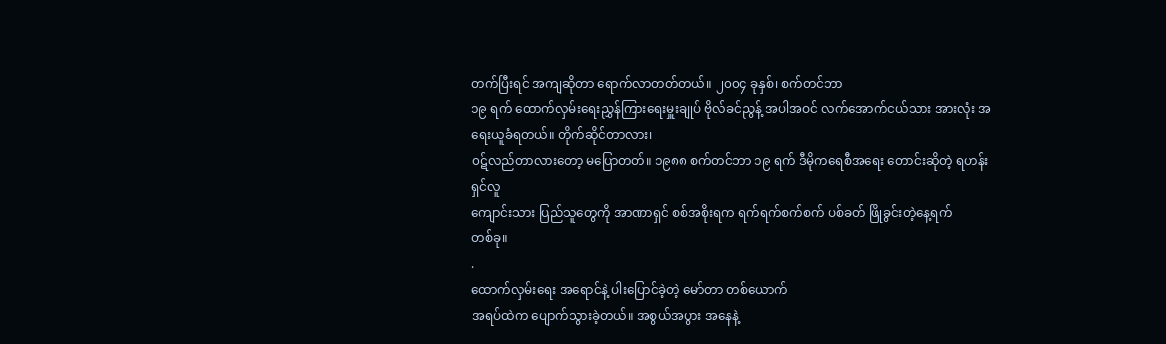တက်ပြီးရင် အကျဆိုတာ ရောက်လာတတ်တယ်။ ၂၀၀၄ ခုနှစ်၊ စက်တင်ဘာ
၁၉ ရက် ထောက်လှမ်းရေးညွှန်ကြားရေးမှူးချုပ် ဗိုလ်ခင်ညွန့် အပါအဝင် လက်အောက်ငယ်သား အားလုံး အရေးယူခံရတယ်။ တိုက်ဆိုင်တာလား၊
၀ဋ်လည်တာလားတော့ မပြောတတ်။ ၁၉၈၈ စက်တင်ဘာ ၁၉ ရက် ဒီမိုကရေစီအရေး တောင်းဆိုတဲ့ ရဟန်းရှင်လူ
ကျောင်းသား ပြည်သူတွေကို အာဏာရှင် စစ်အစိုးရက ရက်ရက်စက်စက် ပစ်ခတ် ဖြိုခွင်းတဲ့နေ့ရက်
တစ်ခု။
.
ထောက်လှမ်းရေး အရောင်နဲ့ ပါးပြောင်ခဲ့တဲ့ မော်တာ တစ်ယောက်
အရပ်ထဲက ပျောက်သွားခဲ့တယ်။ အစွယ်အပွား အနေနဲ့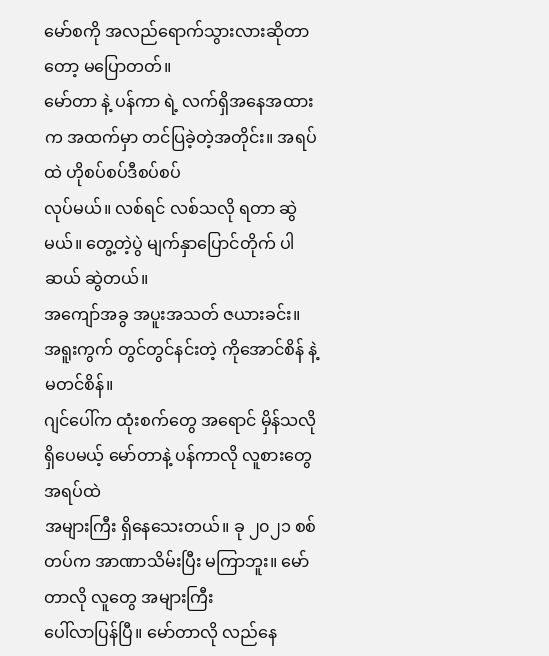မော်စကို အလည်ရောက်သွားလားဆိုတာတော့ မပြောတတ်။
မော်တာ နဲ့ ပန်ကာ ရဲ့ လက်ရှိအနေအထားက အထက်မှာ တင်ပြခဲ့တဲ့အတိုင်း။ အရပ်ထဲ ဟိုစပ်စပ်ဒီစပ်စပ်
လုပ်မယ်။ လစ်ရင် လစ်သလို ရတာ ဆွဲမယ်။ တွေ့တဲ့ပွဲ မျက်နှာပြောင်တိုက် ပါဆယ် ဆွဲတယ်။
အကျော်အခွ အပူးအသတ် ဇယားခင်း။ အရူးကွက် တွင်တွင်နင်းတဲ့ ကိုအောင်စိန် နဲ့ မတင်စိန်။
ဂျင်ပေါ်က ထုံးစက်တွေ အရောင် မှိန်သလို ရှိပေမယ့် မော်တာနဲ့ ပန်ကာလို လူစားတွေ အရပ်ထဲ
အများကြီး ရှိနေသေးတယ်။ ခု ၂၀၂၁ စစ်တပ်က အာဏာသိမ်းပြီး မကြာဘူး။ မော်တာလို လူတွေ အများကြီး
ပေါ်လာပြန်ပြီ။ မော်တာလို လည်နေ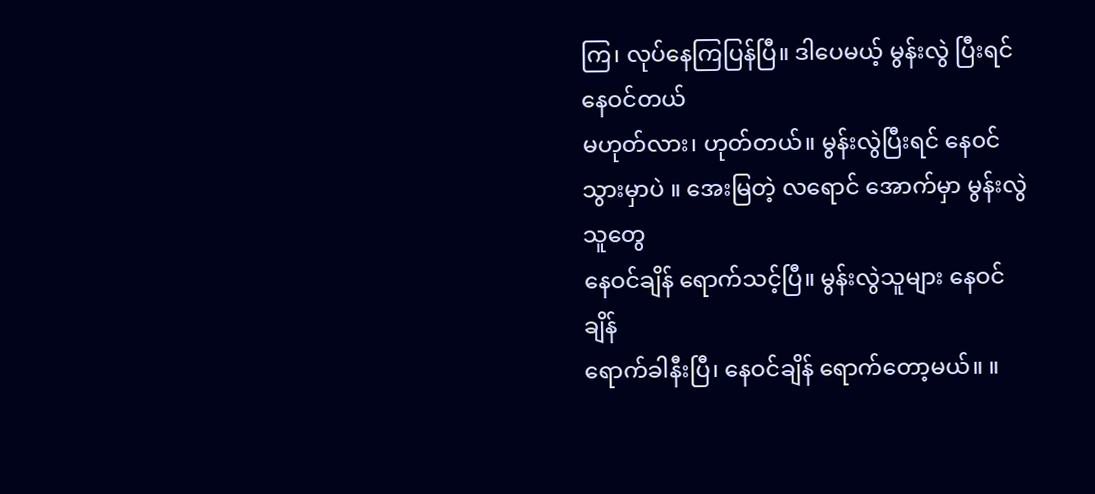ကြ၊ လုပ်နေကြပြန်ပြီ။ ဒါပေမယ့် မွန်းလွဲ ပြီးရင် နေဝင်တယ်
မဟုတ်လား၊ ဟုတ်တယ်။ မွန်းလွဲပြီးရင် နေ၀င်သွားမှာပဲ ။ အေးမြတဲ့ လရောင် အောက်မှာ မွန်းလွဲသူတွေ
နေဝင်ချိန် ရောက်သင့်ပြီ။ မွန်းလွဲသူများ နေဝင်ချိန်
ရောက်ခါနီးပြီ၊ နေဝင်ချိန် ရောက်တော့မယ်။ ။